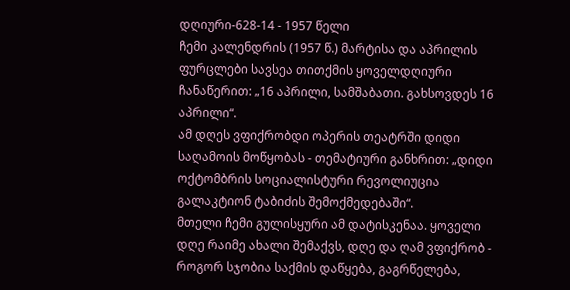დღიური-628-14 - 1957 წელი
ჩემი კალენდრის (1957 წ.) მარტისა და აპრილის ფურცლები სავსეა თითქმის ყოველდღიური ჩანაწერით: „16 აპრილი, სამშაბათი. გახსოვდეს 16 აპრილი“.
ამ დღეს ვფიქრობდი ოპერის თეატრში დიდი საღამოის მოწყობას - თემატიური განხრით: „დიდი ოქტომბრის სოციალისტური რევოლიუცია გალაკტიონ ტაბიძის შემოქმედებაში“.
მთელი ჩემი გულისყური ამ დატისკენაა. ყოველი დღე რაიმე ახალი შემაქვს, დღე და ღამ ვფიქრობ - როგორ სჯობია საქმის დაწყება, გაგრწელება,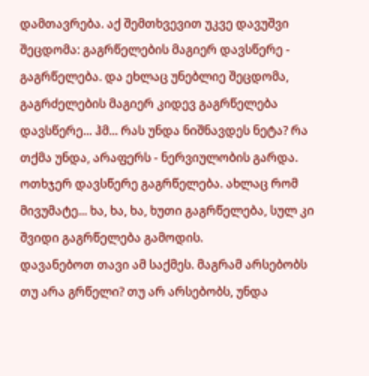დამთავრება. აქ შემთხვევით უკვე დავუშვი შეცდომა: გაგრწელების მაგიერ დავსწერე - გაგრწელება. და ეხლაც უნებლიე შეცდომა, გაგრძელების მაგიერ კიდევ გაგრწელება დავსწერე... ჰმ... რას უნდა ნიშნავდეს ნეტა? რა თქმა უნდა, არაფერს - ნერვიულობის გარდა. ოთხჯერ დავსწერე გაგრწელება. ახლაც რომ მივუმატე... ხა, ხა, ხა, ხუთი გაგრწელება, სულ კი შვიდი გაგრწელება გამოდის.
დავანებოთ თავი ამ საქმეს. მაგრამ არსებობს თუ არა გრწელი? თუ არ არსებობს, უნდა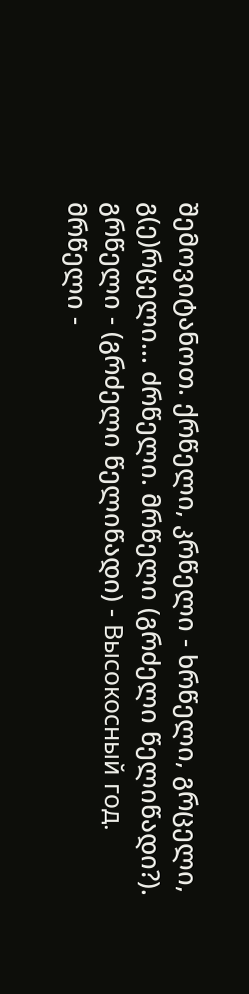შემოვიტანოთ. ქრწელი, კრწელი - ხრწელი, გრცელი, გ(ე)რცელი... ძრწელი. მრწელი (გრძელი წელიწადი?).
გრწელი - (გრძელი წელიწადი) - Высокосный год.
მრწელი -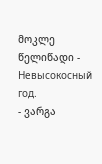მოკლე წელიწადი - Невысокосный год.
- ვარგა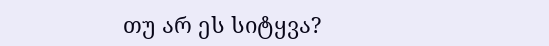თუ არ ეს სიტყვა?